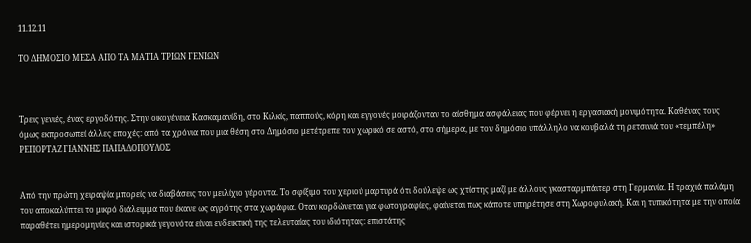11.12.11

ΤΟ ΔΗΜΟΣΙΟ ΜΕΣΑ ΑΠΟ ΤΑ ΜΑΤΙΑ ΤΡΙΩΝ ΓΕΝΙΩΝ



Τρεις γενιές, ένας εργοδότης. Στην οικογένεια Κασκαμανίδη, στο Κιλκίς, παππούς, κόρη και εγγονές μοιράζονταν το αίσθημα ασφάλειας που φέρνει η εργασιακή μονιμότητα. Καθένας τους όμως εκπροσωπεί άλλες εποχές: από τα χρόνια που μια θέση στο Δημόσιο μετέτρεπε τον χωρικό σε αστό, στο σήμερα, με τον δημόσιο υπάλληλο να κουβαλά τη ρετσινιά του «τεμπέλη»
ΡΕΠΟΡΤΑΖ ΓΙΑΝΝΗΣ ΠΑΠΑΔΟΠΟΥΛΟΣ


Από την πρώτη χειραψία μπορείς να διαβάσεις τον μειλίχιο γέροντα. Το σφίξιμο του χεριού μαρτυρά ότι δούλεψε ως χτίστης μαζί με άλλους γκασταρμπάιτερ στη Γερμανία. Η τραχιά παλάμη του αποκαλύπτει το μικρό διάλειμμα που έκανε ως αγρότης στα χωράφια. Οταν κορδώνεται για φωτογραφίες, φαίνεται πως κάποτε υπηρέτησε στη Χωροφυλακή. Και η τυπικότητα με την οποία παραθέτει ημερομηνίες και ιστορικά γεγονότα είναι ενδεικτική της τελευταίας του ιδιότητας: επιστάτης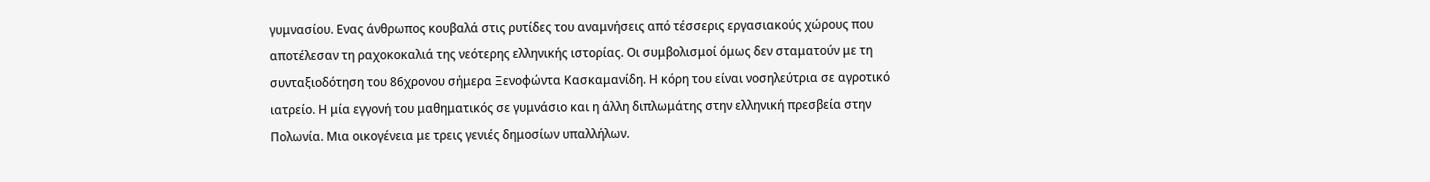γυμνασίου. Ενας άνθρωπος κουβαλά στις ρυτίδες του αναμνήσεις από τέσσερις εργασιακούς χώρους που αποτέλεσαν τη ραχοκοκαλιά της νεότερης ελληνικής ιστορίας. Οι συμβολισμοί όμως δεν σταματούν με τη συνταξιοδότηση του 86χρονου σήμερα Ξενοφώντα Κασκαμανίδη. Η κόρη του είναι νοσηλεύτρια σε αγροτικό ιατρείο. Η μία εγγονή του μαθηματικός σε γυμνάσιο και η άλλη διπλωμάτης στην ελληνική πρεσβεία στην Πολωνία. Μια οικογένεια με τρεις γενιές δημοσίων υπαλλήλων.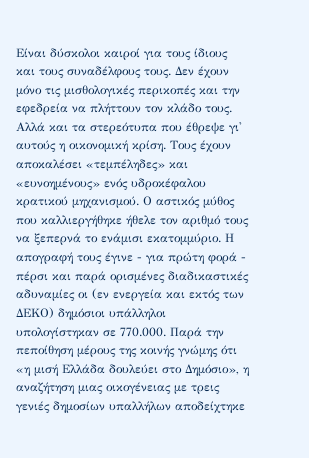Είναι δύσκολοι καιροί για τους ίδιους και τους συναδέλφους τους. Δεν έχουν μόνο τις μισθολογικές περικοπές και την εφεδρεία να πλήττουν τον κλάδο τους. Αλλά και τα στερεότυπα που έθρεψε γι' αυτούς η οικονομική κρίση. Τους έχουν αποκαλέσει «τεμπέληδες» και «ευνοημένους» ενός υδροκέφαλου κρατικού μηχανισμού. Ο αστικός μύθος που καλλιεργήθηκε ήθελε τον αριθμό τους να ξεπερνά το ενάμισι εκατομμύριο. Η απογραφή τους έγινε - για πρώτη φορά - πέρσι και παρά ορισμένες διαδικαστικές αδυναμίες οι (εν ενεργεία και εκτός των ΔΕΚΟ) δημόσιοι υπάλληλοι υπολογίστηκαν σε 770.000. Παρά την πεποίθηση μέρους της κοινής γνώμης ότι «η μισή Ελλάδα δουλεύει στο Δημόσιο», η αναζήτηση μιας οικογένειας με τρεις γενιές δημοσίων υπαλλήλων αποδείχτηκε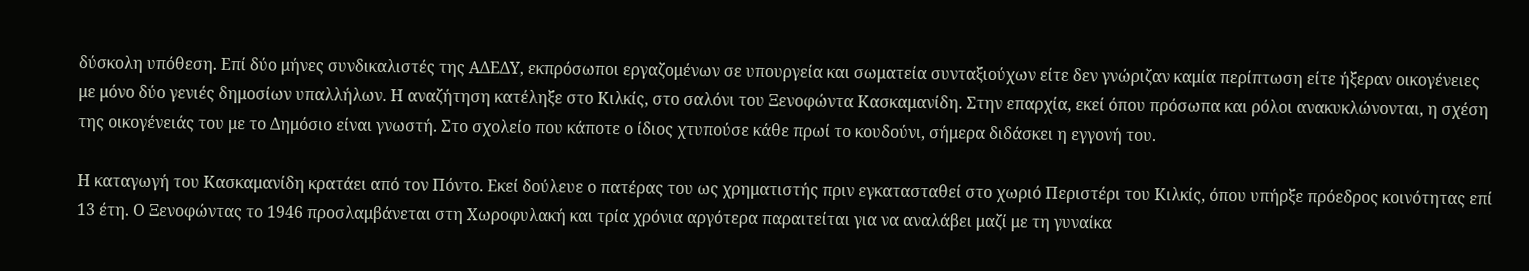δύσκολη υπόθεση. Επί δύο μήνες συνδικαλιστές της ΑΔΕΔΥ, εκπρόσωποι εργαζομένων σε υπουργεία και σωματεία συνταξιούχων είτε δεν γνώριζαν καμία περίπτωση είτε ήξεραν οικογένειες με μόνο δύο γενιές δημοσίων υπαλλήλων. Η αναζήτηση κατέληξε στο Κιλκίς, στο σαλόνι του Ξενοφώντα Κασκαμανίδη. Στην επαρχία, εκεί όπου πρόσωπα και ρόλοι ανακυκλώνονται, η σχέση της οικογένειάς του με το Δημόσιο είναι γνωστή. Στο σχολείο που κάποτε ο ίδιος χτυπούσε κάθε πρωί το κουδούνι, σήμερα διδάσκει η εγγονή του.

Η καταγωγή του Κασκαμανίδη κρατάει από τον Πόντο. Εκεί δούλευε ο πατέρας του ως χρηματιστής πριν εγκατασταθεί στο χωριό Περιστέρι του Κιλκίς, όπου υπήρξε πρόεδρος κοινότητας επί 13 έτη. Ο Ξενοφώντας το 1946 προσλαμβάνεται στη Χωροφυλακή και τρία χρόνια αργότερα παραιτείται για να αναλάβει μαζί με τη γυναίκα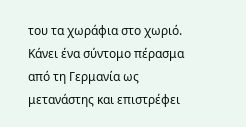του τα χωράφια στο χωριό. Κάνει ένα σύντομο πέρασμα από τη Γερμανία ως μετανάστης και επιστρέφει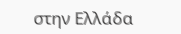στην Ελλάδα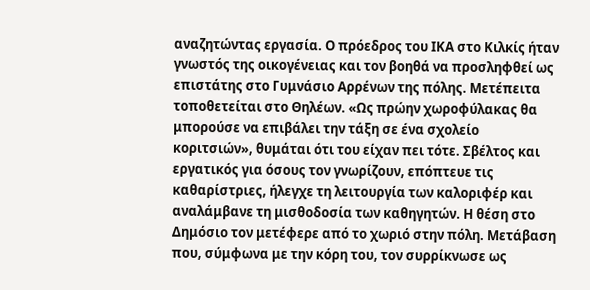αναζητώντας εργασία. Ο πρόεδρος του ΙΚΑ στο Κιλκίς ήταν γνωστός της οικογένειας και τον βοηθά να προσληφθεί ως επιστάτης στο Γυμνάσιο Αρρένων της πόλης. Μετέπειτα τοποθετείται στο Θηλέων. «Ως πρώην χωροφύλακας θα μπορούσε να επιβάλει την τάξη σε ένα σχολείο κοριτσιών», θυμάται ότι του είχαν πει τότε. Σβέλτος και εργατικός για όσους τον γνωρίζουν, επόπτευε τις καθαρίστριες, ήλεγχε τη λειτουργία των καλοριφέρ και αναλάμβανε τη μισθοδοσία των καθηγητών. Η θέση στο Δημόσιο τον μετέφερε από το χωριό στην πόλη. Μετάβαση που, σύμφωνα με την κόρη του, τον συρρίκνωσε ως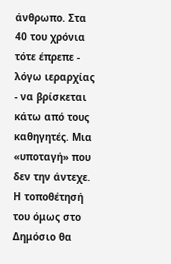άνθρωπο. Στα 40 του χρόνια τότε έπρεπε - λόγω ιεραρχίας - να βρίσκεται κάτω από τους καθηγητές. Μια «υποταγή» που δεν την άντεχε. Η τοποθέτησή του όμως στο Δημόσιο θα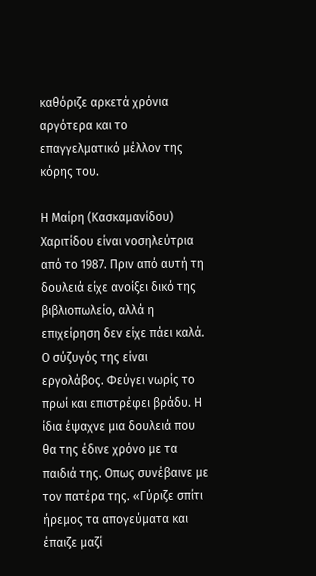καθόριζε αρκετά χρόνια αργότερα και το επαγγελματικό μέλλον της κόρης του.

Η Μαίρη (Κασκαμανίδου) Χαριτίδου είναι νοσηλεύτρια από το 1987. Πριν από αυτή τη δουλειά είχε ανοίξει δικό της βιβλιοπωλείο, αλλά η επιχείρηση δεν είχε πάει καλά. Ο σύζυγός της είναι εργολάβος. Φεύγει νωρίς το πρωί και επιστρέφει βράδυ. Η ίδια έψαχνε μια δουλειά που θα της έδινε χρόνο με τα παιδιά της. Οπως συνέβαινε με τον πατέρα της. «Γύριζε σπίτι ήρεμος τα απογεύματα και έπαιζε μαζί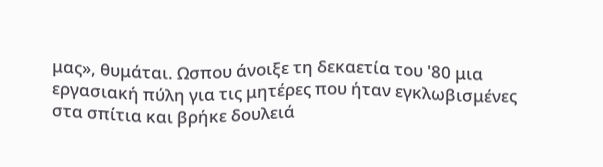μας», θυμάται. Ωσπου άνοιξε τη δεκαετία του '80 μια εργασιακή πύλη για τις μητέρες που ήταν εγκλωβισμένες στα σπίτια και βρήκε δουλειά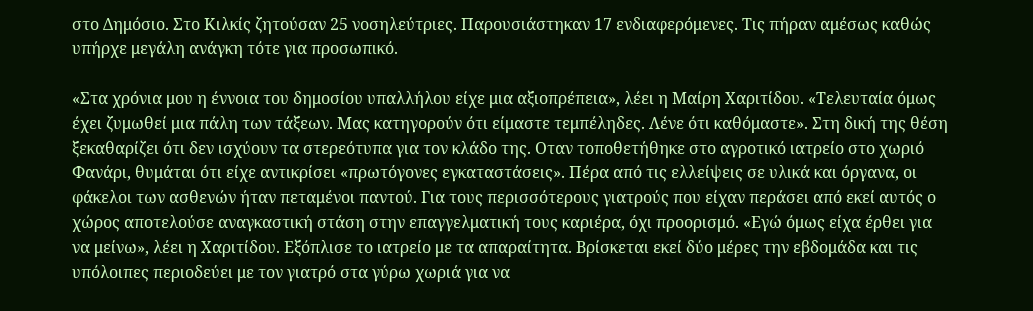στο Δημόσιο. Στο Κιλκίς ζητούσαν 25 νοσηλεύτριες. Παρουσιάστηκαν 17 ενδιαφερόμενες. Τις πήραν αμέσως καθώς υπήρχε μεγάλη ανάγκη τότε για προσωπικό.

«Στα χρόνια μου η έννοια του δημοσίου υπαλλήλου είχε μια αξιοπρέπεια», λέει η Μαίρη Χαριτίδου. «Τελευταία όμως έχει ζυμωθεί μια πάλη των τάξεων. Μας κατηγορούν ότι είμαστε τεμπέληδες. Λένε ότι καθόμαστε». Στη δική της θέση ξεκαθαρίζει ότι δεν ισχύουν τα στερεότυπα για τον κλάδο της. Οταν τοποθετήθηκε στο αγροτικό ιατρείο στο χωριό Φανάρι, θυμάται ότι είχε αντικρίσει «πρωτόγονες εγκαταστάσεις». Πέρα από τις ελλείψεις σε υλικά και όργανα, οι φάκελοι των ασθενών ήταν πεταμένοι παντού. Για τους περισσότερους γιατρούς που είχαν περάσει από εκεί αυτός ο χώρος αποτελούσε αναγκαστική στάση στην επαγγελματική τους καριέρα, όχι προορισμό. «Εγώ όμως είχα έρθει για να μείνω», λέει η Χαριτίδου. Εξόπλισε το ιατρείο με τα απαραίτητα. Βρίσκεται εκεί δύο μέρες την εβδομάδα και τις υπόλοιπες περιοδεύει με τον γιατρό στα γύρω χωριά για να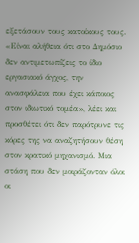εξετάσουν τους κατοίκους τους. «Είναι αλήθεια ότι στο Δημόσιο δεν αντιμετωπίζεις το ίδιο εργασιακό άγχος, την ανασφάλεια που έχει κάποιος στον ιδιωτικό τομέα», λέει και προσθέτει ότι δεν παρότρυνε τις κόρες της να αναζητήσουν θέση στον κρατικό μηχανισμό. Μια στάση που δεν μοιράζονταν όλοι οι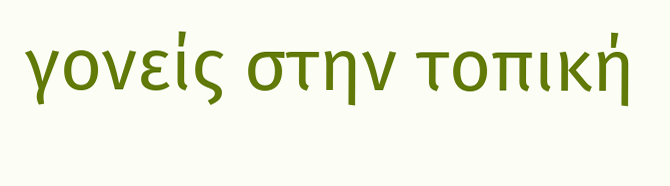γονείς στην τοπική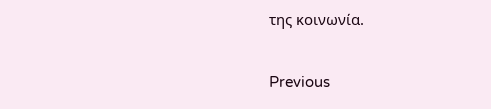της κοινωνία.

Previous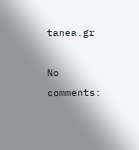tanea.gr

No comments: